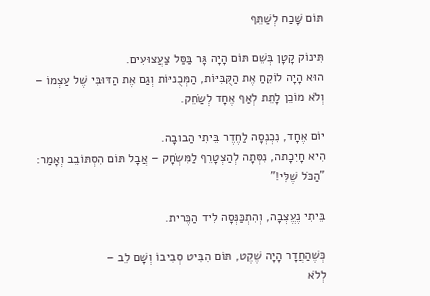תּוֹם שָּׁכַח לְשַׁתֵּף

תִּינוֹק קָטָן בְּשֵׁם תּוֹם הָיָה גָּר בַּסַּל צַעֲצוּעִים.
הוּא הָיָה לוֹקֵחַ אֶת הַקֻּבִּיּוֹת, הַמְּכֻניּוֹת וְגַם אֶת הַדּוּבִּי שֶׁל עַצְמוֹ – וְלֹא מוֹכֵן לָתֵת לְאַף אֶחָד לְשַׂחֵק.

יוֹם אֶחָד, נִכְנְסָה לַחֶדֶר בֵּיתִי הַבובָה.
הִיא חָיִכָתה, נִסְּתָה לְהַצְטָרֵף לַמִּשְׂחָק – אֲבָל תּוֹם הִסְתּוֹבֵב וְאָמַר: "הַכֹּל שֶׁלִּי!"

בֵּיתִי נֶעֱצְבָה, וְהִתְכַּנְּסָה לִיד הַכֶּרית.

כְּשֶׁהַחֲדָר הָיָה שֶׁקֶט, תּוֹם הִבִּיט סְבִיבוֹ וְשָׁם לֵב –
לְלֹא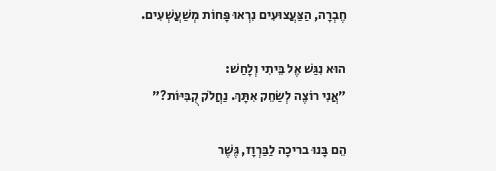חֶבְרָה, הַצַּעֲצוּעִים נִרְאוּ פָּחוֹת מְשַׁעֲשְׁעִים.

הוּא נִגַּשׁ אֶל בֵּיתִי וְלָחַשׁ:
"אֲנִי רוֹצֶה לְשַׂחֵק אִתָּךְ. נַחֲלֹק קֻבִּיּוֹת?"

הֵם בָּנוּ בריכָה לַבַּרְוָז, גֶּשֶׁר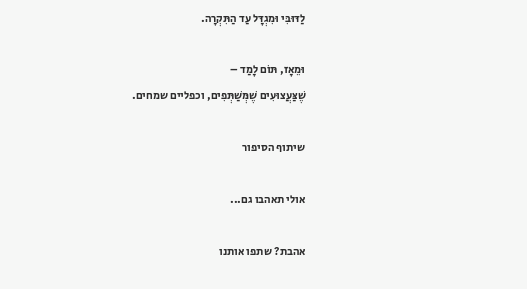לַדּוּבִּי וּמִגְדָּל עַד הַתִּקְרָה.

וּמֵאָז, תּוֹם לָמַד –
שֶׁצַּעֲצוּעִים שֶׁמְּשַׁתְּפִים, וכפליים שמחים.

שיתוף הסיפור

אולי תאהבו גם...

אהבת? שתפו אותנו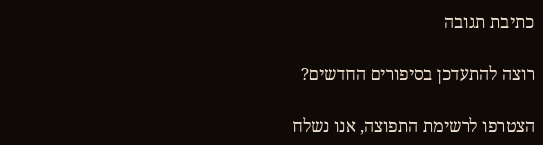כתיבת תגובה

רוצה להתעדכן בסיפורים החדשים?

הצטרפו לרשימת התפוצה, אנו נשלח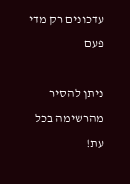עדכונים רק מדי פעם

ניתן להסיר מהרשימה בכל עת!